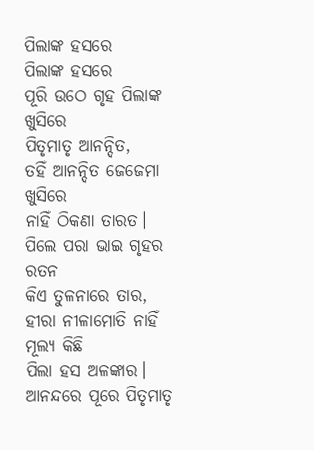ପିଲାଙ୍କ ହସରେ
ପିଲାଙ୍କ ହସରେ
ପୂରି ଉଠେ ଗୃହ ପିଲାଙ୍କ ଖୁସିରେ
ପିତୃମାତୃ ଆନନ୍ଦିତ,
ତହିଁ ଆନନ୍ଦିତ ଜେଜେମା ଖୁସିରେ
ନାହିଁ ଠିକଣା ତାରତ।
ପିଲେ ପରା ଭାଇ ଗୃହର ରତନ
କିଏ ତୁଳନାରେ ତାର,
ହୀରା ନୀଳାମୋତି ନାହିଁ ମୂଲ୍ୟ କିଛି
ପିଲା ହସ ଅଳଙ୍କାର।
ଆନନ୍ଦରେ ପୂରେ ପିତୃମାତୃ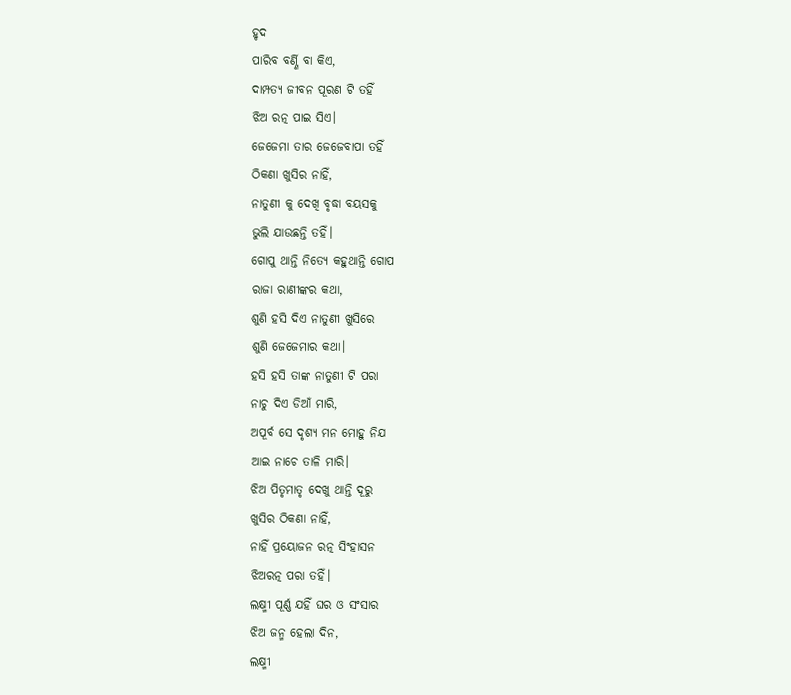ହୃଦ
ପାରିବ ବର୍ଣ୍ଣି ବା କିଏ,
ଦାମ୍ପତ୍ୟ ଜୀବନ ପୂରଣ ଟି ତହିଁ
ଝିଅ ରତ୍ନ ପାଇ ସିଏ।
ଜେଜେମା ତାର ଜେଜେବାପା ତହିଁ
ଠିକଣା ଖୁସିର ନାହିଁ,
ନାତୁଣୀ କୁ ଦେଖି ବୃଦ୍ଧା ବୟସକୁ
ଭୁଲି ଯାଉଛନ୍ତି ତହିଁ।
ଗୋପୁ ଥାନ୍ତି ନିତ୍ୟେ କହୁଥାନ୍ତି ଗୋପ
ରାଜା ରାଣୀଙ୍କର କଥା,
ଶୁଣି ହସି ଦିଏ ନାତୁଣୀ ଖୁସିରେ
ଶୁଣି ଜେଜେମାର କଥା।
ହସି ହସି ତାଙ୍କ ନାତୁଣୀ ଟି ପରା
ନାଚୁ ଦିଏ ଡିଆଁ ମାରି,
ଅପୂର୍ବ ସେ ଦୃଶ୍ୟ ମନ ମୋହୁ ନିଯ
ଆଇ ନାଚେ ତାଳି ମାରି।
ଝିଅ ପିତୃମାତୃ ଦେଖୁ ଥାନ୍ତି ଦୂରୁ
ଖୁସିର ଠିକଣା ନାହିଁ,
ନାହିଁ ପ୍ରୟୋଜନ ରତ୍ନ ସିଂହାସନ
ଝିଅରତ୍ନ ପରା ତହିଁ।
ଲକ୍ଷ୍ମୀ ପୂର୍ଣ୍ଣ ଯହିଁ ଘର ଓ ସଂସାର
ଝିଅ ଜନ୍ମ ହେଲା ଦିନ,
ଲକ୍ଷ୍ମୀ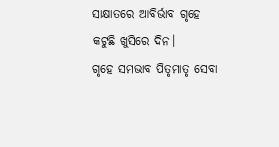ସାକ୍ଷାତରେ ଆବିର୍ଭାବ ଗୃହେ
କଟୁଛି ଖୁସିରେ ଦିନ।
ଗୃହେ ସମଭାବ ପିତୃମାତୃ ସେବା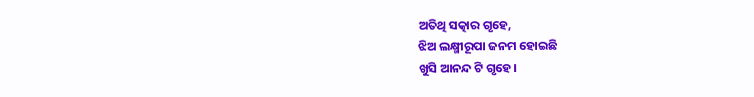ଅତିଥି ସତ୍କାର ଗୃହେ,
ଝିଅ ଲକ୍ଷ୍ମୀରୂପା ଜନମ ହୋଇଛି
ଖୁସି ଆନନ୍ଦ ଟି ଗୃହେ।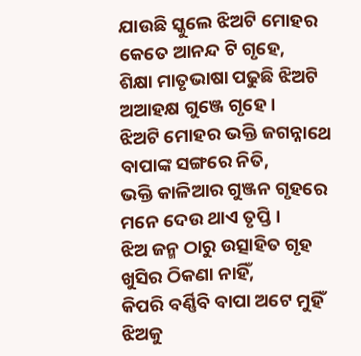ଯାଉଛି ସ୍କୁଲେ ଝିଅଟି ମୋହର
କେତେ ଆନନ୍ଦ ଟି ଗୃହେ,
ଶିକ୍ଷା ମାତୃଭାଷା ପଢୁଛି ଝିଅଟି
ଅଆହକ୍ଷ ଗୁଞ୍ଜେ ଗୃହେ।
ଝିଅଟି ମୋହର ଭକ୍ତି ଜଗନ୍ନାଥେ
ବାପାଙ୍କ ସଙ୍ଗରେ ନିତି,
ଭକ୍ତି କାଳିଆର ଗୁଞ୍ଜନ ଗୃହରେ
ମନେ ଦେଉ ଥାଏ ତୃପ୍ତି।
ଝିଅ ଜନ୍ମ ଠାରୁ ଉତ୍ସାହିତ ଗୃହ
ଖୁସିର ଠିକଣା ନାହିଁ,
କିପରି ବର୍ଣ୍ଣିବି ବାପା ଅଟେ ମୁହିଁ
ଝିଅକୁ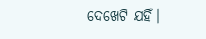ଦେଖେଟି ଯହିଁ।